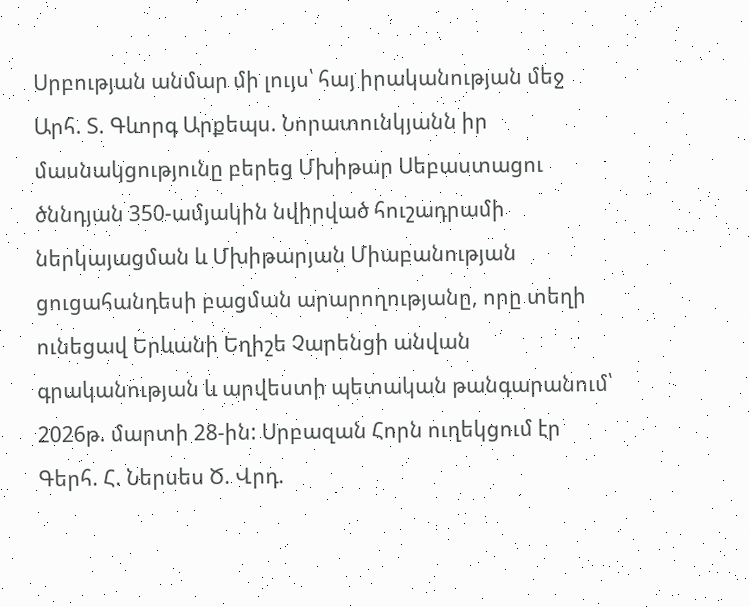Սրբության անմար մի լույս՝ հայ իրականության մեջ
Արհ. Տ. Գևորգ Արքեպս. Նորատունկյանն իր մասնակցությունը բերեց Մխիթար Սեբաստացու ծննդյան 350-ամյակին նվիրված հուշադրամի ներկայացման և Մխիթարյան Միաբանության ցուցահանդեսի բացման արարողությանը, որը տեղի ունեցավ Երևանի Եղիշե Չարենցի անվան գրականության և արվեստի պետական թանգարանում՝ 2026թ. մարտի 28-ին: Սրբազան Հորն ուղեկցում էր Գերհ. Հ. Ներսես Ծ. Վրդ.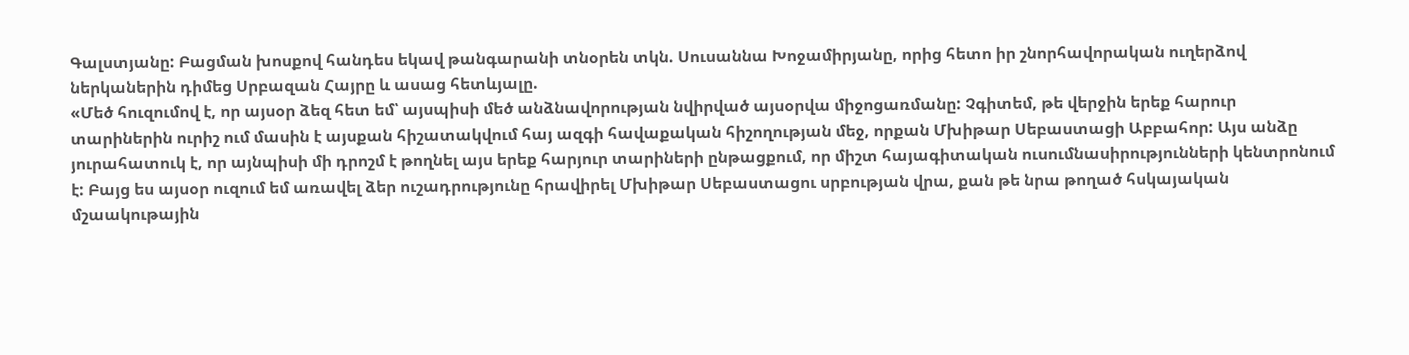Գալստյանը: Բացման խոսքով հանդես եկավ թանգարանի տնօրեն տկն. Սուսաննա Խոջամիրյանը, որից հետո իր շնորհավորական ուղերձով ներկաներին դիմեց Սրբազան Հայրը և ասաց հետևյալը.
«Մեծ հուզումով է, որ այսօր ձեզ հետ եմ՝ այսպիսի մեծ անձնավորության նվիրված այսօրվա միջոցառմանը: Չգիտեմ, թե վերջին երեք հարուր տարիներին ուրիշ ում մասին է այսքան հիշատակվում հայ ազգի հավաքական հիշողության մեջ, որքան Մխիթար Սեբաստացի Աբբահոր: Այս անձը յուրահատուկ է, որ այնպիսի մի դրոշմ է թողնել այս երեք հարյուր տարիների ընթացքում, որ միշտ հայագիտական ուսումնասիրությունների կենտրոնում է: Բայց ես այսօր ուզում եմ առավել ձեր ուշադրությունը հրավիրել Մխիթար Սեբաստացու սրբության վրա, քան թե նրա թողած հսկայական մշաակութային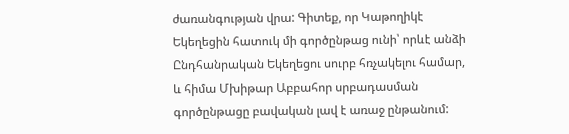ժառանգության վրա: Գիտեք, որ Կաթողիկէ Եկեղեցին հատուկ մի գործընթաց ունի՝ որևէ անձի Ընդհանրական Եկեղեցու սուրբ հռչակելու համար, և հիմա Մխիթար Աբբահոր սրբադասման գործընթացը բավական լավ է առաջ ընթանում: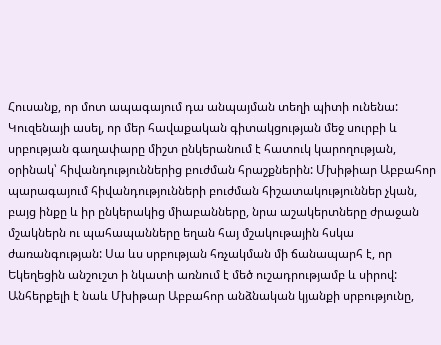Հուսանք, որ մոտ ապագայում դա անպայման տեղի պիտի ունենա: Կուզենայի ասել, որ մեր հավաքական գիտակցության մեջ սուրբի և սրբության գաղափարը միշտ ընկերանում է հատուկ կարողության, օրինակ՝ հիվանդություններից բուժման հրաշքներին: Մխիթիար Աբբահոր պարագայում հիվանդությունների բուժման հիշատակություններ չկան, բայց ինքը և իր ընկերակից միաբանները, նրա աշակերտները ժրաջան մշակներն ու պահապանները եղան հայ մշակութային հսկա ժառանգության: Սա ևս սրբության հռչակման մի ճանապարհ է, որ Եկեղեցին անշուշտ ի նկատի առնում է մեծ ուշադրությամբ և սիրով: Անհերքելի է նաև Մխիթար Աբբահոր անձնական կյանքի սրբությունը,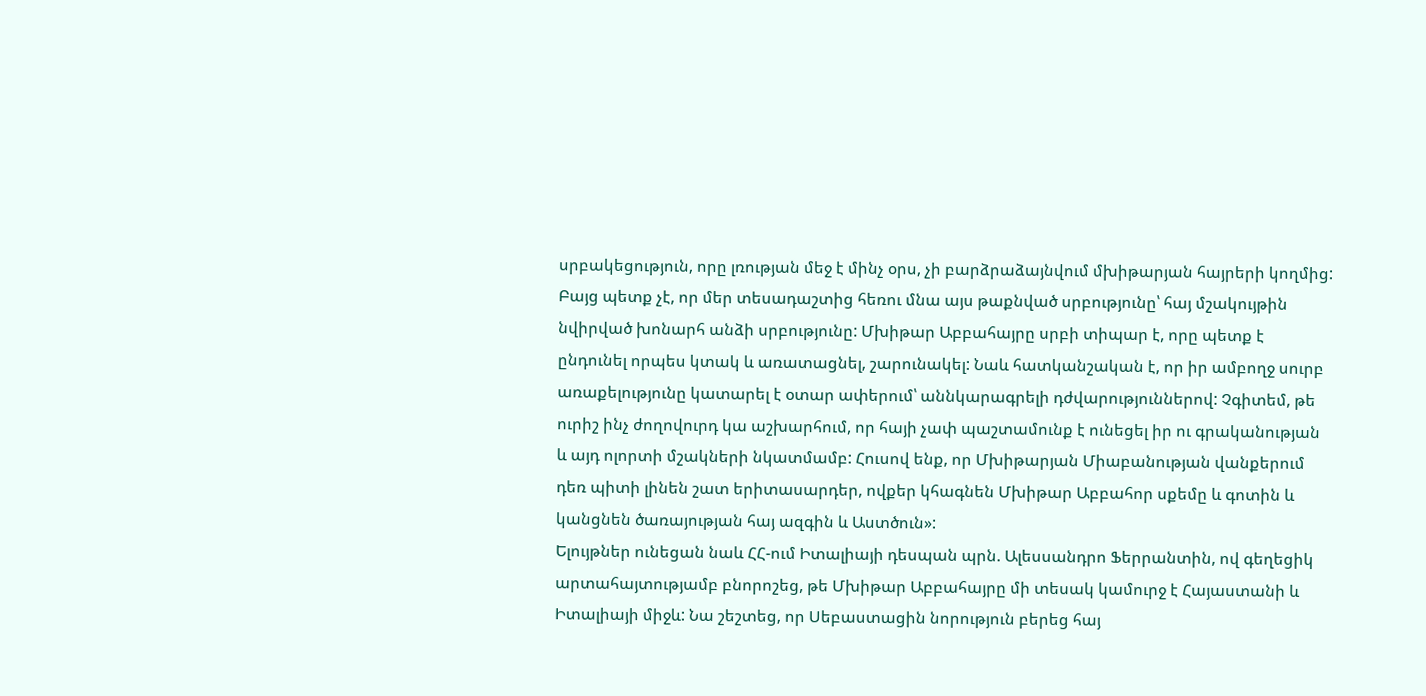սրբակեցություն, որը լռության մեջ է մինչ օրս, չի բարձրաձայնվում մխիթարյան հայրերի կողմից: Բայց պետք չէ, որ մեր տեսադաշտից հեռու մնա այս թաքնված սրբությունը՝ հայ մշակույթին նվիրված խոնարհ անձի սրբությունը: Մխիթար Աբբահայրը սրբի տիպար է, որը պետք է ընդունել որպես կտակ և առատացնել, շարունակել: Նաև հատկանշական է, որ իր ամբողջ սուրբ առաքելությունը կատարել է օտար ափերում՝ աննկարագրելի դժվարություններով: Չգիտեմ, թե ուրիշ ինչ ժողովուրդ կա աշխարհում, որ հայի չափ պաշտամունք է ունեցել իր ու գրականության և այդ ոլորտի մշակների նկատմամբ: Հուսով ենք, որ Մխիթարյան Միաբանության վանքերում դեռ պիտի լինեն շատ երիտասարդեր, ովքեր կհագնեն Մխիթար Աբբահոր սքեմը և գոտին և կանցնեն ծառայության հայ ազգին և Աստծուն»:
Ելույթներ ունեցան նաև ՀՀ-ում Իտալիայի դեսպան պրն. Ալեսսանդրո Ֆերրանտին, ով գեղեցիկ արտահայտությամբ բնորոշեց, թե Մխիթար Աբբահայրը մի տեսակ կամուրջ է Հայաստանի և Իտալիայի միջև: Նա շեշտեց, որ Սեբաստացին նորություն բերեց հայ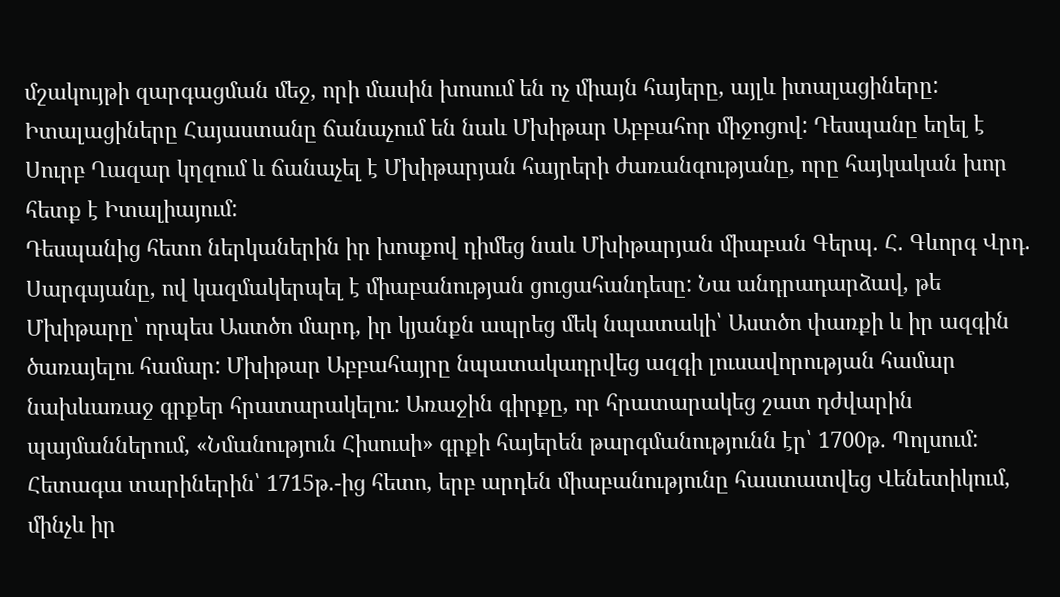մշակույթի զարգացման մեջ, որի մասին խոսում են ոչ միայն հայերը, այլև իտալացիները: Իտալացիները Հայաստանը ճանաչում են նաև Մխիթար Աբբահոր միջոցով: Դեսպանը եղել է Սուրբ Ղազար կղզում և ճանաչել է Մխիթարյան հայրերի ժառանգությանը, որը հայկական խոր հետք է Իտալիայում:
Դեսպանից հետո ներկաներին իր խոսքով դիմեց նաև Մխիթարյան միաբան Գերպ. Հ. Գևորգ Վրդ. Սարգսյանը, ով կազմակերպել է միաբանության ցուցահանդեսը: Նա անդրադարձավ, թե Մխիթարը՝ որպես Աստծո մարդ, իր կյանքն ապրեց մեկ նպատակի՝ Աստծո փառքի և իր ազգին ծառայելու համար: Մխիթար Աբբահայրը նպատակադրվեց ազգի լուսավորության համար նախևառաջ գրքեր հրատարակելու: Առաջին գիրքը, որ հրատարակեց շատ դժվարին պայմաններում, «Նմանություն Հիսուսի» գրքի հայերեն թարգմանությունն էր՝ 1700թ. Պոլսում: Հետագա տարիներին՝ 1715թ.-ից հետո, երբ արդեն միաբանությունը հաստատվեց Վենետիկում, մինչև իր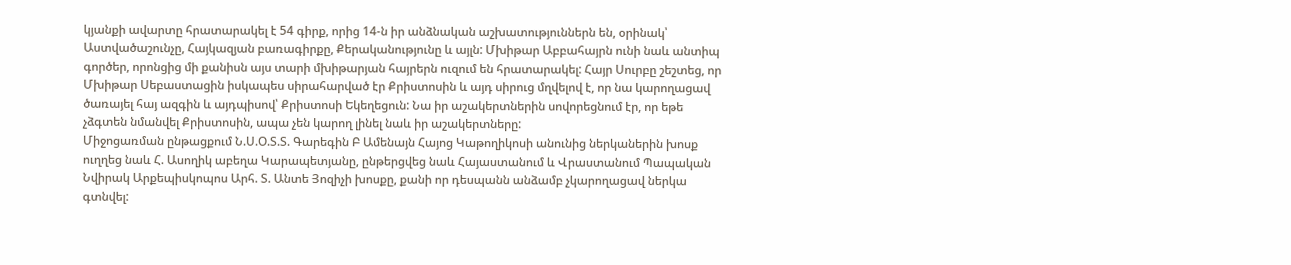կյանքի ավարտը հրատարակել է 54 գիրք, որից 14-ն իր անձնական աշխատություններն են, օրինակ՝ Աստվածաշունչը, Հայկազյան բառագիրքը, Քերականությունը և այլն: Մխիթար Աբբահայրն ունի նաև անտիպ գործեր, որոնցից մի քանիսն այս տարի մխիթարյան հայրերն ուզում են հրատարակել: Հայր Սուրբը շեշտեց, որ Մխիթար Սեբաստացին իսկապես սիրահարված էր Քրիստոսին և այդ սիրուց մղվելով է, որ նա կարողացավ ծառայել հայ ազգին և այդպիսով՝ Քրիստոսի Եկեղեցուն: Նա իր աշակերտներին սովորեցնում էր, որ եթե չձգտեն նմանվել Քրիստոսին, ապա չեն կարող լինել նաև իր աշակերտները:
Միջոցառման ընթացքում Ն.Ս.Օ.Տ.Տ. Գարեգին Բ Ամենայն Հայոց Կաթողիկոսի անունից ներկաներին խոսք ուղղեց նաև Հ. Ասողիկ աբեղա Կարապետյանը, ընթերցվեց նաև Հայաստանում և Վրաստանում Պապական Նվիրակ Արքեպիսկոպոս Արհ. Տ. Անտե Յոզիչի խոսքը, քանի որ դեսպանն անձամբ չկարողացավ ներկա գտնվել: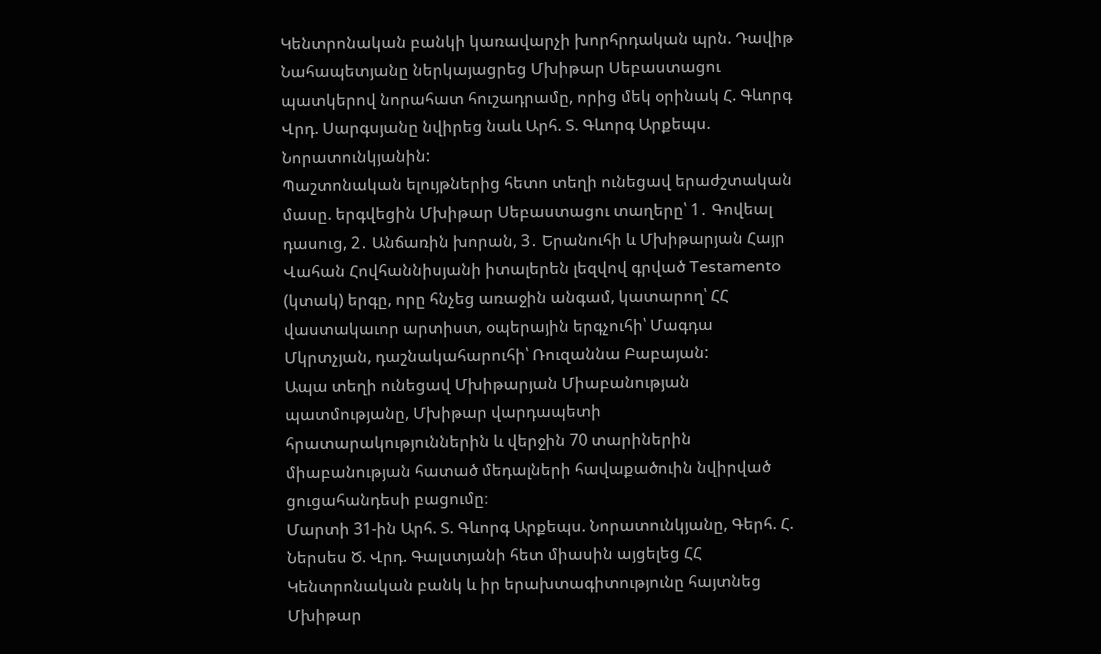Կենտրոնական բանկի կառավարչի խորհրդական պրն. Դավիթ Նահապետյանը ներկայացրեց Մխիթար Սեբաստացու պատկերով նորահատ հուշադրամը, որից մեկ օրինակ Հ. Գևորգ Վրդ. Սարգսյանը նվիրեց նաև Արհ. Տ. Գևորգ Արքեպս. Նորատունկյանին:
Պաշտոնական ելույթներից հետո տեղի ունեցավ երաժշտական մասը. երգվեցին Մխիթար Սեբաստացու տաղերը՝ 1․ Գովեալ դասուց, 2․ Անճառին խորան, 3․ Երանուհի և Մխիթարյան Հայր Վահան Հովհաննիսյանի իտալերեն լեզվով գրված Testamento (կտակ) երգը, որը հնչեց առաջին անգամ, կատարող՝ ՀՀ վաստակաւոր արտիստ, օպերային երգչուհի՝ Մագդա Մկրտչյան, դաշնակահարուհի՝ Ռուզաննա Բաբայան:
Ապա տեղի ունեցավ Մխիթարյան Միաբանության պատմությանը, Մխիթար վարդապետի հրատարակություններին և վերջին 70 տարիներին միաբանության հատած մեդալների հավաքածուին նվիրված ցուցահանդեսի բացումը։
Մարտի 31-ին Արհ. Տ. Գևորգ Արքեպս. Նորատունկյանը, Գերհ. Հ. Ներսես Ծ. Վրդ. Գալստյանի հետ միասին այցելեց ՀՀ Կենտրոնական բանկ և իր երախտագիտությունը հայտնեց Մխիթար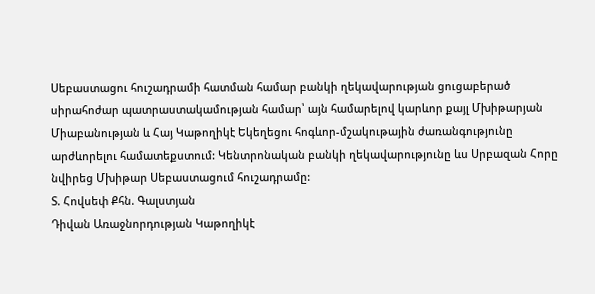Սեբաստացու հուշադրամի հատման համար բանկի ղեկավարության ցուցաբերած սիրահոժար պատրաստակամության համար՝ այն համարելով կարևոր քայլ Մխիթարյան Միաբանության և Հայ Կաթողիկէ Եկեղեցու հոգևոր-մշակութային ժառանգությունը արժևորելու համատեքստում: Կենտրոնական բանկի ղեկավարությունը ևս Սրբազան Հորը նվիրեց Մխիթար Սեբաստացում հուշադրամը:
Տ. Հովսեփ Քհն. Գալստյան
Դիվան Առաջնորդության Կաթողիկէ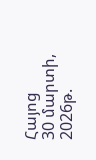Հայոց
30 մարտի, 2026թ.